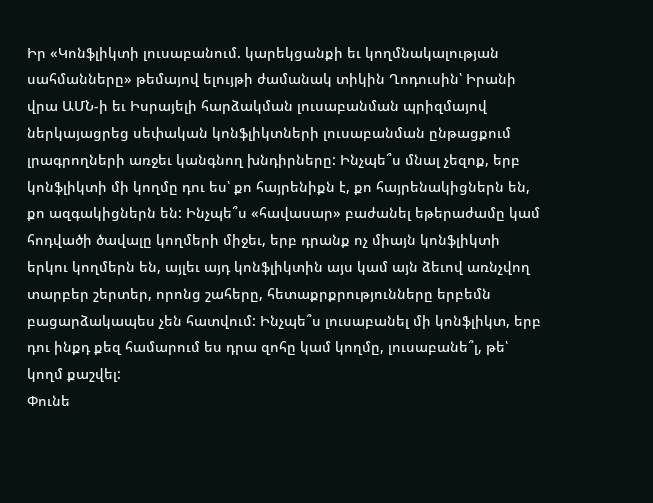Իր «Կոնֆլիկտի լուսաբանում. կարեկցանքի եւ կողմնակալության սահմանները» թեմայով ելույթի ժամանակ տիկին Ղոդուսին՝ Իրանի վրա ԱՄՆ-ի եւ Իսրայելի հարձակման լուսաբանման պրիզմայով ներկայացրեց սեփական կոնֆլիկտների լուսաբանման ընթացքում լրագրողների առջեւ կանգնող խնդիրները: Ինչպե՞ս մնալ չեզոք, երբ կոնֆլիկտի մի կողմը դու ես՝ քո հայրենիքն է, քո հայրենակիցներն են, քո ազգակիցներն են: Ինչպե՞ս «հավասար» բաժանել եթերաժամը կամ հոդվածի ծավալը կողմերի միջեւ, երբ դրանք ոչ միայն կոնֆլիկտի երկու կողմերն են, այլեւ այդ կոնֆլիկտին այս կամ այն ձեւով առնչվող տարբեր շերտեր, որոնց շահերը, հետաքրքրությունները երբեմն բացարձակապես չեն հատվում: Ինչպե՞ս լուսաբանել մի կոնֆլիկտ, երբ դու ինքդ քեզ համարում ես դրա զոհը կամ կողմը, լուսաբանե՞լ, թե՝ կողմ քաշվել:
Փունե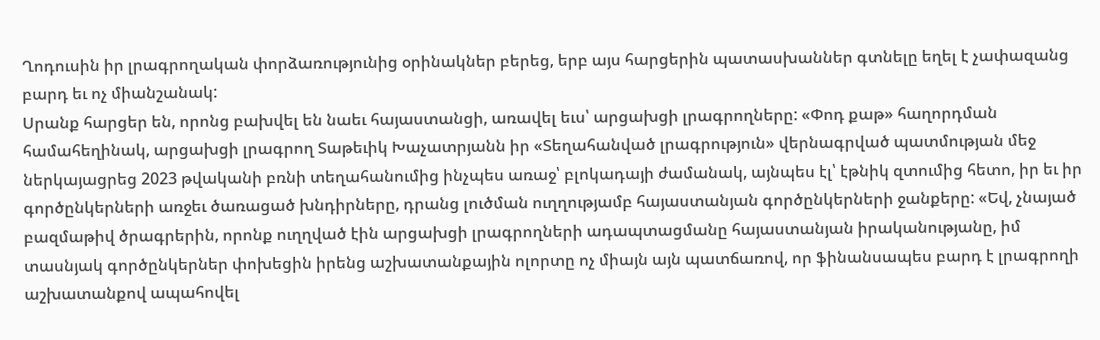Ղոդուսին իր լրագրողական փորձառությունից օրինակներ բերեց, երբ այս հարցերին պատասխաններ գտնելը եղել է չափազանց բարդ եւ ոչ միանշանակ:
Սրանք հարցեր են, որոնց բախվել են նաեւ հայաստանցի, առավել եւս՝ արցախցի լրագրողները: «Փոդ քաթ» հաղորդման համահեղինակ, արցախցի լրագրող Տաթեւիկ Խաչատրյանն իր «Տեղահանված լրագրություն» վերնագրված պատմության մեջ ներկայացրեց 2023 թվականի բռնի տեղահանումից ինչպես առաջ՝ բլոկադայի ժամանակ, այնպես էլ՝ էթնիկ զտումից հետո, իր եւ իր գործընկերների առջեւ ծառացած խնդիրները, դրանց լուծման ուղղությամբ հայաստանյան գործընկերների ջանքերը: «Եվ, չնայած բազմաթիվ ծրագրերին, որոնք ուղղված էին արցախցի լրագրողների ադապտացմանը հայաստանյան իրականությանը, իմ տասնյակ գործընկերներ փոխեցին իրենց աշխատանքային ոլորտը ոչ միայն այն պատճառով, որ ֆինանսապես բարդ է լրագրողի աշխատանքով ապահովել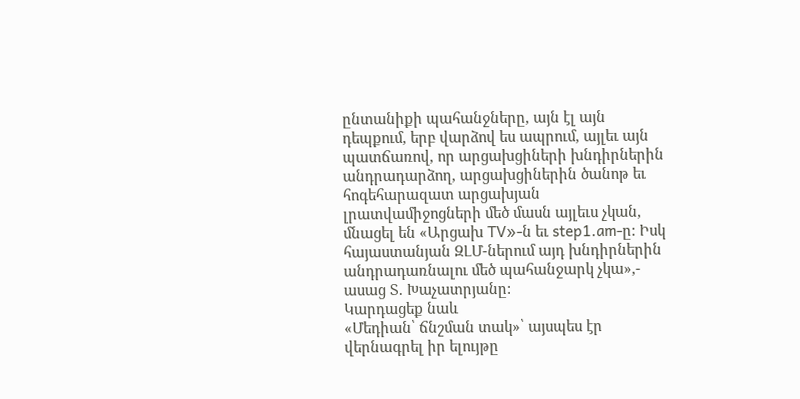ընտանիքի պահանջները, այն էլ այն դեպքում, երբ վարձով ես ապրում, այլեւ այն պատճառով, որ արցախցիների խնդիրներին անդրադարձող, արցախցիներին ծանոթ եւ հոգեհարազատ արցախյան լրատվամիջոցների մեծ մասն այլեւս չկան, մնացել են «Արցախ TV»-ն եւ step1.am-ը: Իսկ հայաստանյան ԶԼՄ-ներում այդ խնդիրներին անդրադառնալու մեծ պահանջարկ չկա»,- ասաց Տ. Խաչատրյանը:
Կարդացեք նաև
«Մեդիան՝ ճնշման տակ»՝ այսպես էր վերնագրել իր ելույթը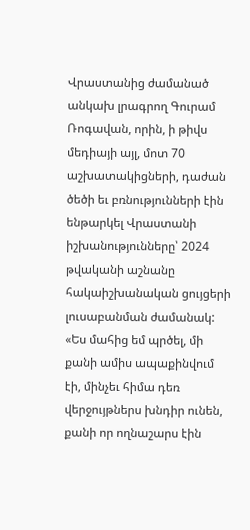Վրաստանից ժամանած անկախ լրագրող Գուրամ Ռոգավան, որին, ի թիվս մեդիայի այլ, մոտ 70 աշխատակիցների, դաժան ծեծի եւ բռնությունների էին ենթարկել Վրաստանի իշխանությունները՝ 2024 թվականի աշնանը հակաիշխանական ցույցերի լուսաբանման ժամանակ: «Ես մահից եմ պրծել, մի քանի ամիս ապաքինվում էի, մինչեւ հիմա դեռ վերջույթներս խնդիր ունեն, քանի որ ողնաշարս էին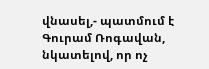վնասել,- պատմում է Գուրամ Ռոգավան, նկատելով, որ ոչ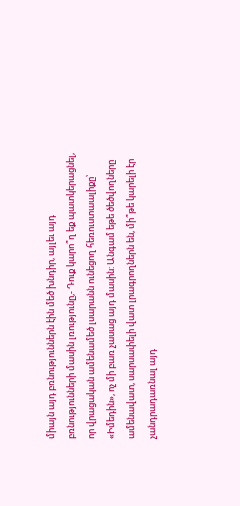միայն այդ բռնություններն էին մեծ խնդիր, այլեւ այդ բռնությունների մասին լռությունը,- Դուք կարո՞ղ եք պատկերացնել, որ վրացական ամենամեծ լսարանն ունեցող հեռուստաալիքը՝ «Իմեդին», ոչ մի բառ չասաց այդ մասին: Անգամ եթե ծեծվողները ամենավատ, սարսափելի վատ լրագրողներն են, մի՞թե կարելի էր չանդրադառնալ այդ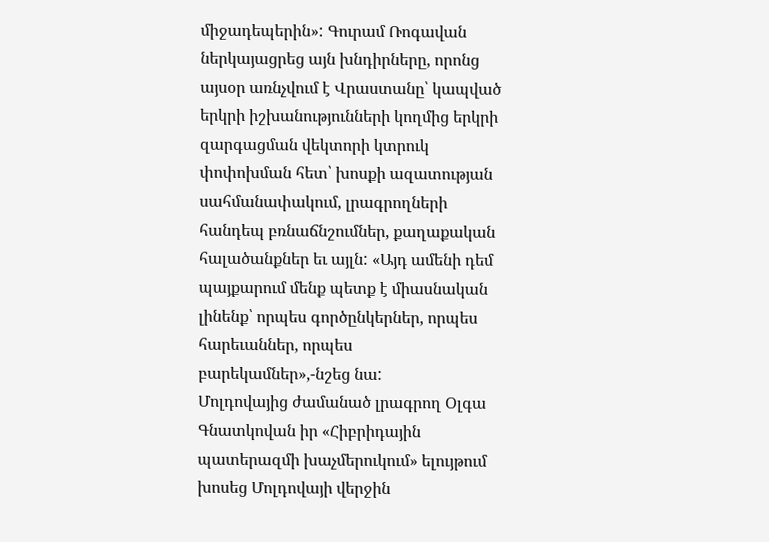միջադեպերին»: Գուրամ Ռոգավան ներկայացրեց այն խնդիրները, որոնց այսօր առնչվում է Վրաստանը՝ կապված երկրի իշխանությունների կողմից երկրի զարգացման վեկտորի կտրուկ փոփոխման հետ՝ խոսքի ազատության սահմանափակում, լրագրողների հանդեպ բռնաճնշումներ, քաղաքական հալածանքներ եւ այլն: «Այդ ամենի դեմ պայքարում մենք պետք է միասնական լինենք՝ որպես գործընկերներ, որպես հարեւաններ, որպես բարեկամներ»,-նշեց նա:
Մոլդովայից ժամանած լրագրող Օլգա Գնատկովան իր «Հիբրիդային պատերազմի խաչմերուկում» ելույթում խոսեց Մոլդովայի վերջին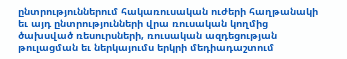ընտրություններում հակառուսական ուժերի հաղթանակի եւ այդ ընտրությունների վրա ռուսական կողմից ծախսված ռեսուրսների, ռուսական ազդեցության թուլացման եւ ներկայումս երկրի մեդիադաշտում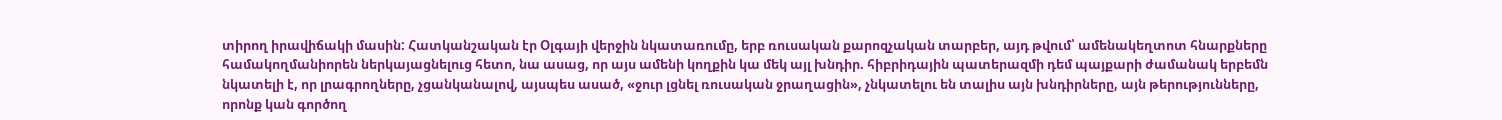տիրող իրավիճակի մասին: Հատկանշական էր Օլգայի վերջին նկատառումը, երբ ռուսական քարոզչական տարբեր, այդ թվում՝ ամենակեղտոտ հնարքները համակողմանիորեն ներկայացնելուց հետո, նա ասաց, որ այս ամենի կողքին կա մեկ այլ խնդիր. հիբրիդային պատերազմի դեմ պայքարի ժամանակ երբեմն նկատելի է, որ լրագրողները, չցանկանալով, այսպես ասած, «ջուր լցնել ռուսական ջրաղացին», չնկատելու են տալիս այն խնդիրները, այն թերությունները, որոնք կան գործող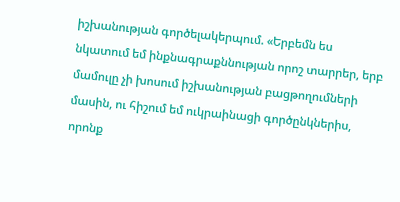իշխանության գործելակերպում. «Երբեմն ես նկատում եմ ինքնագրաքննության որոշ տարրեր, երբ մամուլը չի խոսում իշխանության բացթողումների մասին, ու հիշում եմ ուկրաինացի գործընկներիս, որոնք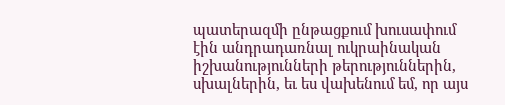պատերազմի ընթացքում խուսափում էին անդրադառնալ ուկրաինական իշխանությունների թերություններին, սխալներին, եւ ես վախենում եմ, որ այս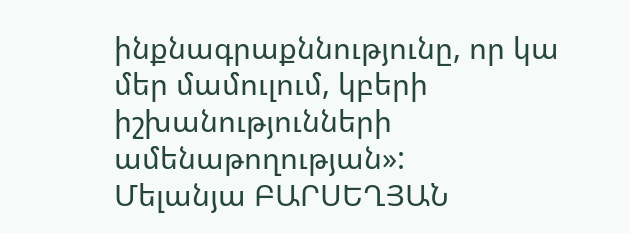ինքնագրաքննությունը, որ կա մեր մամուլում, կբերի իշխանությունների ամենաթողության»:
Մելանյա ԲԱՐՍԵՂՅԱՆ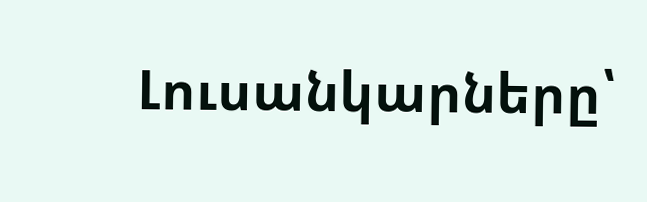Լուսանկարները՝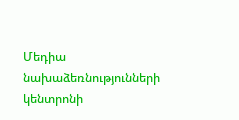Մեդիա նախաձեռնությունների կենտրոնի